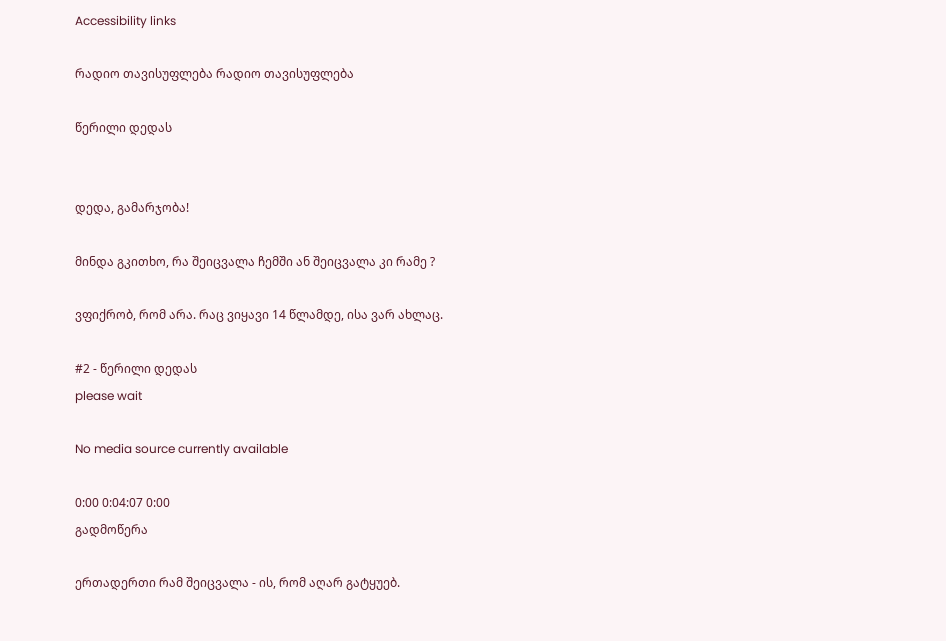Accessibility links

რადიო თავისუფლება რადიო თავისუფლება

წერილი დედას


დედა, გამარჯობა!

მინდა გკითხო, რა შეიცვალა ჩემში ან შეიცვალა კი რამე ?

ვფიქრობ, რომ არა. რაც ვიყავი 14 წლამდე, ისა ვარ ახლაც.

#2 - წერილი დედას
please wait

No media source currently available

0:00 0:04:07 0:00
გადმოწერა

ერთადერთი რამ შეიცვალა - ის, რომ აღარ გატყუებ.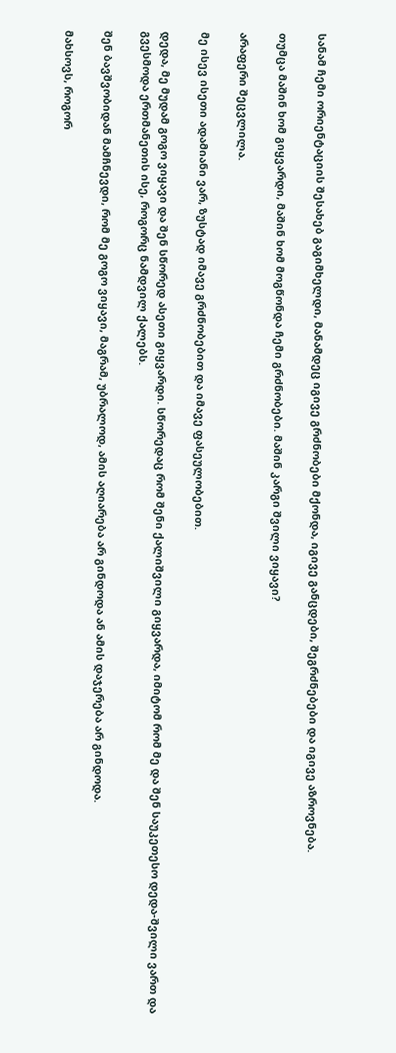სანამ ჩემი ორიენტაციის შესახებ გაგიმხელდი, მანამდეც იგივე გრძნობები მქონდა, იგივე განცდები, შეგრძნებები და იგივე აზროვნება.

თუმცა მაშინ ხომ გიყვარდი, მაშინ ხომ მოგწონდა ჩემი გრძნობები. მაშინ კარგი შვილი ვიყავი?

არაფერი შეცვლილა.

მე ისევ ისეთი ადამიანი ვარ, ზუსტად იმავე გრძნობებით და იმავე ფასეულობებით.

დედა, მე მუდამ გოგო ვიყავი და შენ სწორედ ასეთი გიყვარდი. სწორედაც რომ შენი ქალიშვილი გიყვარდა, იმიტომ რომ მე და შენ საუკეთესო დედა-შვილი ვართ და გვესმოდა ერთმანეთის ისე, როგორც ნამდვილ ქალებს.

შენ ბავშვობიდან მამჩნევდი, რომ მე გოგო ვიყავი, მაგრამ, უბრალოდ, ამის აღიარება არ გინდოდა ან ამის დაჯერება არ გინდოდა.

მახსოვს, როგორ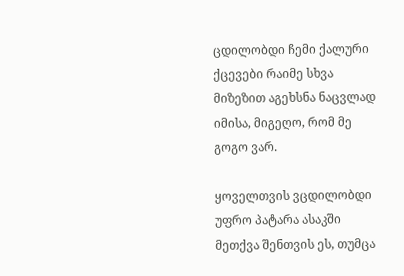ცდილობდი ჩემი ქალური ქცევები რაიმე სხვა მიზეზით აგეხსნა ნაცვლად იმისა, მიგეღო, რომ მე გოგო ვარ.

ყოველთვის ვცდილობდი უფრო პატარა ასაკში მეთქვა შენთვის ეს, თუმცა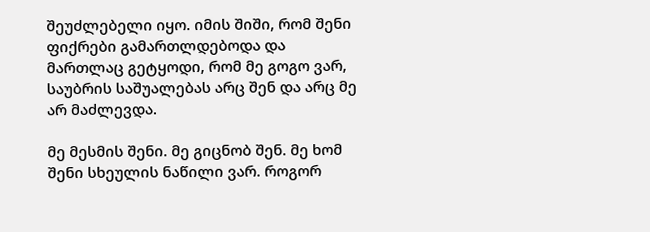შეუძლებელი იყო. იმის შიში, რომ შენი ფიქრები გამართლდებოდა და მართლაც გეტყოდი, რომ მე გოგო ვარ, საუბრის საშუალებას არც შენ და არც მე არ მაძლევდა.

მე მესმის შენი. მე გიცნობ შენ. მე ხომ შენი სხეულის ნაწილი ვარ. როგორ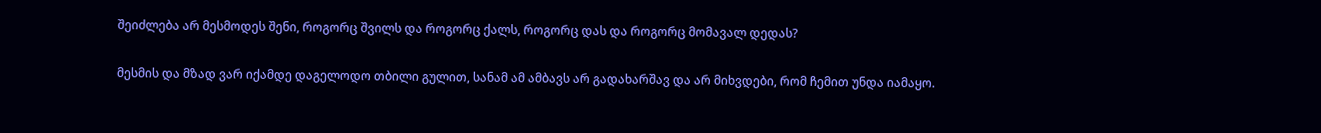შეიძლება არ მესმოდეს შენი, როგორც შვილს და როგორც ქალს, როგორც დას და როგორც მომავალ დედას?

მესმის და მზად ვარ იქამდე დაგელოდო თბილი გულით, სანამ ამ ამბავს არ გადახარშავ და არ მიხვდები, რომ ჩემით უნდა იამაყო.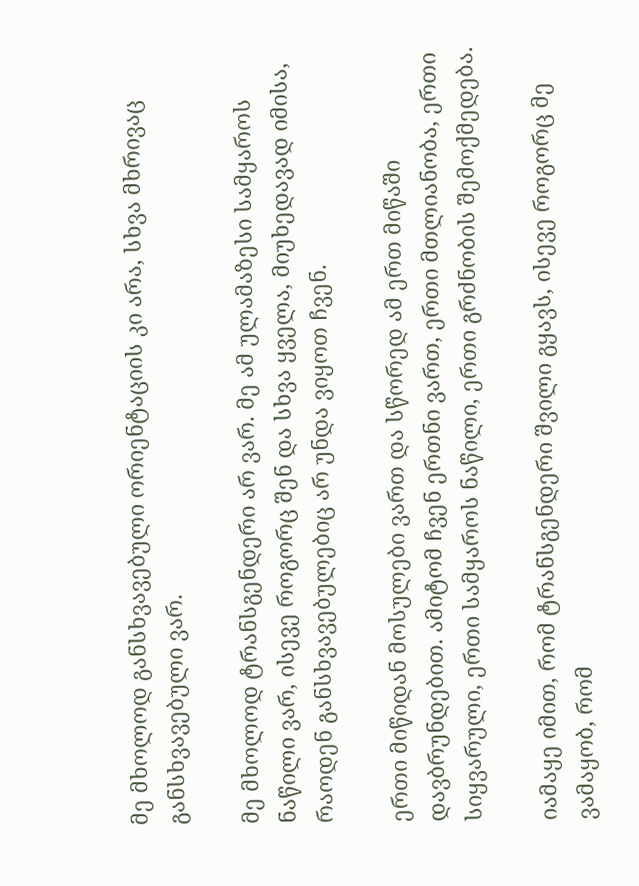მე მხოლოდ განსხვავებული ორიენტაციის კი არა, სხვა მხრივაც განსხვავებული ვარ.

მე მხოლოდ ტრანსგენდერი არ ვარ. მე ამ ულამაზესი სამყაროს ნაწილი ვარ, ისევე როგორც შენ და სხვა ყველა, მიუხედავად იმისა, რაოდენ განსხვავებულებიც არ უნდა ვიყოთ ჩვენ.

ერთი მიწიდან მოსულები ვართ და სწორედ ამ ერთ მიწაში დავბრუნდებით. ამიტომ ჩვენ ერთნი ვართ, ერთი მთლიანობა, ერთი სიყვარული, ერთი სამყაროს ნაწილი, ერთი გრძნობის შემოქმედება.

იამაყე იმით, რომ ტრანსგენდერი შვილი გყავს, ისევე როგორც მე ვამაყობ, რომ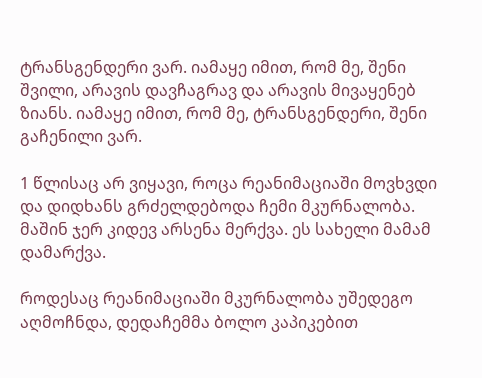ტრანსგენდერი ვარ. იამაყე იმით, რომ მე, შენი შვილი, არავის დავჩაგრავ და არავის მივაყენებ ზიანს. იამაყე იმით, რომ მე, ტრანსგენდერი, შენი გაჩენილი ვარ.

1 წლისაც არ ვიყავი, როცა რეანიმაციაში მოვხვდი და დიდხანს გრძელდებოდა ჩემი მკურნალობა. მაშინ ჯერ კიდევ არსენა მერქვა. ეს სახელი მამამ დამარქვა.

როდესაც რეანიმაციაში მკურნალობა უშედეგო აღმოჩნდა, დედაჩემმა ბოლო კაპიკებით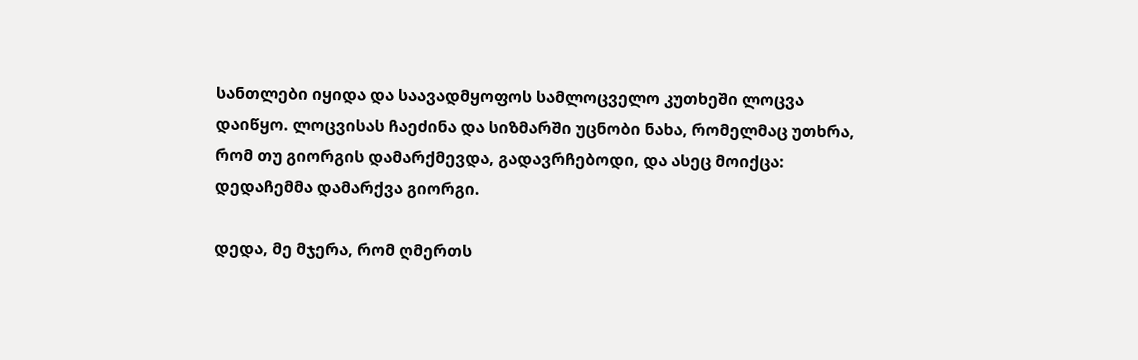სანთლები იყიდა და საავადმყოფოს სამლოცველო კუთხეში ლოცვა დაიწყო. ლოცვისას ჩაეძინა და სიზმარში უცნობი ნახა, რომელმაც უთხრა, რომ თუ გიორგის დამარქმევდა, გადავრჩებოდი, და ასეც მოიქცა: დედაჩემმა დამარქვა გიორგი.

დედა, მე მჯერა, რომ ღმერთს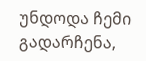უნდოდა ჩემი გადარჩენა,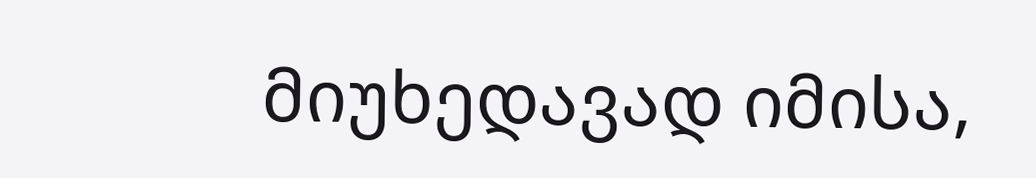მიუხედავად იმისა,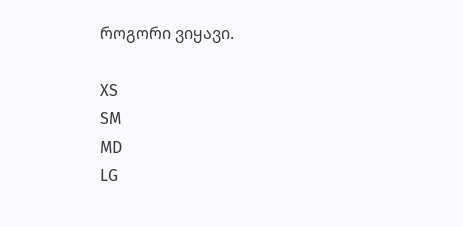როგორი ვიყავი.

XS
SM
MD
LG